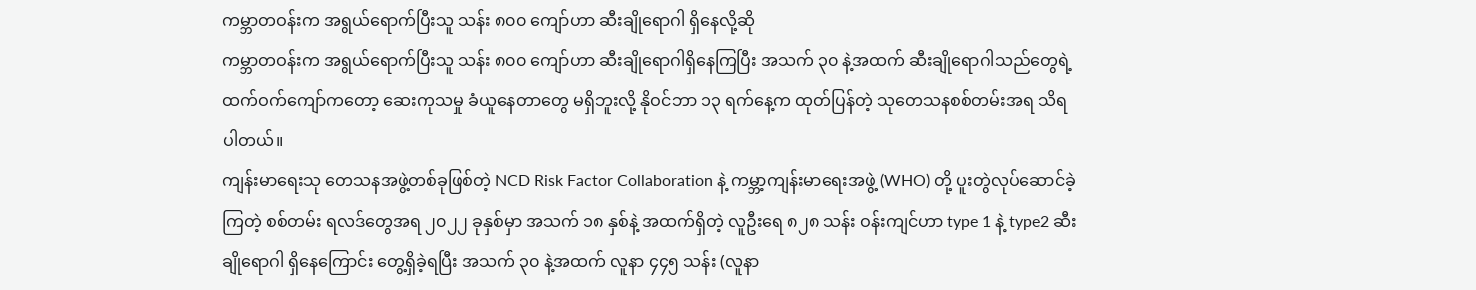ကမ္ဘာတဝန်းက အရွယ်ရောက်ပြီးသူ သန်း ၈၀၀ ကျော်ဟာ ဆီးချိုရောဂါ ရှိနေလို့ဆို
ကမ္ဘာတဝန်းက အရွယ်ရောက်ပြီးသူ သန်း ၈၀၀ ကျော်ဟာ ဆီးချိုရောဂါရှိနေကြပြီး အသက် ၃၀ နဲ့အထက် ဆီးချိုရောဂါသည်တွေရဲ့ ထက်ဝက်ကျော်ကတော့ ဆေးကုသမှု ခံယူနေတာတွေ မရှိဘူးလို့ နိုဝင်ဘာ ၁၃ ရက်နေ့က ထုတ်ပြန်တဲ့ သုတေသနစစ်တမ်းအရ သိရပါတယ်။
ကျန်းမာရေးသု တေသနအဖွဲ့တစ်ခုဖြစ်တဲ့ NCD Risk Factor Collaboration နဲ့ ကမ္ဘာ့ကျန်းမာရေးအဖွဲ့ (WHO) တို့ ပူးတွဲလုပ်ဆောင်ခဲ့ကြတဲ့ စစ်တမ်း ရလဒ်တွေအရ ၂၀၂၂ ခုနှစ်မှာ အသက် ၁၈ နှစ်နဲ့ အထက်ရှိတဲ့ လူဦးရေ ၈၂၈ သန်း ဝန်းကျင်ဟာ type 1 နဲ့ type2 ဆီးချိုရောဂါ ရှိနေကြောင်း တွေ့ရှိခဲ့ရပြီး အသက် ၃၀ နဲ့အထက် လူနာ ၄၄၅ သန်း (လူနာ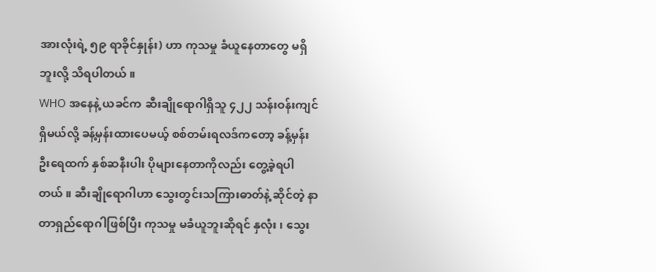အားလုံးရဲ့ ၅၉ ရာခိုင်နှုန်း) ဟာ ကုသမှု ခံယူနေတာတွေ မရှိဘူးလို့ သိရပါတယ်။
WHO အနေနဲ့ ယခင်က ဆီးချိုရောဂါရှိသူ ၄၂၂ သန်းဝန်းကျင် ရှိမယ်လို့ ခန့်မှန်းထားပေမယ့် စစ်တမ်းရလဒ်ကတော့ ခန့်မှန်းဦးရေထက် နှစ်ဆနီးပါး ပိုများနေတာကိုလည်း တွေ့ခဲ့ရပါတယ်။ ဆီးချိုရောဂါဟာ သွေးတွင်းသကြားဓာတ်နဲ့ ဆိုင်တဲ့ နာတာရှည်ရောဂါဖြစ်ပြီး ကုသမှု မခံယူဘူးဆိုရင် နှလုံး၊ သွေး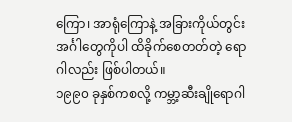ကြော၊ အာရုံကြောနဲ့ အခြားကိုယ်တွင်း အင်္ဂါတွေကိုပါ ထိခိုက်စေတတ်တဲ့ ရောဂါလည်း ဖြစ်ပါတယ်။
၁၉၉၀ ခုနှစ်ကစလို့ ကမ္ဘာ့ဆီးချိုရောဂါ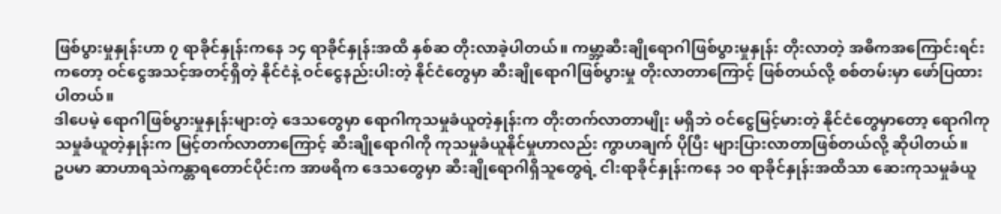ဖြစ်ပွားမှုနှုန်းဟာ ၇ ရာခိုင်နှုန်းကနေ ၁၄ ရာခိုင်နှုန်းအထိ နှစ်ဆ တိုးလာခဲ့ပါတယ်။ ကမ္ဘာ့ဆီးချိုရောဂါဖြစ်ပွားမှုနှုန်း တိုးလာတဲ့ အဓိကအကြောင်းရင်းကတော့ ဝင်ငွေအသင့်အတင့်ရှိတဲ့ နိုင်ငံနဲ့ ဝင်ငွေနည်းပါးတဲ့ နိုင်ငံတွေမှာ ဆီးချိုရောဂါဖြစ်ပွားမှု တိုးလာတာကြောင့် ဖြစ်တယ်လို့ စစ်တမ်းမှာ ဖော်ပြထားပါတယ်။
ဒါပေမဲ့ ရောဂါဖြစ်ပွားမှုနှုန်းများတဲ့ ဒေသတွေမှာ ရောဂါကုသမှုခံယူတဲ့နှုန်းက တိုးတက်လာတာမျိုး မရှိဘဲ ဝင်ငွေမြင့်မားတဲ့ နိုင်ငံတွေမှာတော့ ရောဂါကုသမှုခံယူတဲ့နှုန်းက မြင့်တက်လာတာကြောင့် ဆီးချိုရောဂါကို ကုသမှုခံယူနိုင်မှုဟာလည်း ကွာဟချက် ပိုပြီး များပြားလာတာဖြစ်တယ်လို့ ဆိုပါတယ်။
ဥပမာ ဆာဟာရသဲကန္တာရတောင်ပိုင်းက အာဖရိက ဒေသတွေမှာ ဆီးချိုရောဂါရှိသူတွေရဲ့ ငါးရာခိုင်နှုန်းကနေ ၁၀ ရာခိုင်နှုန်းအထိသာ ဆေးကုသမှုခံယူ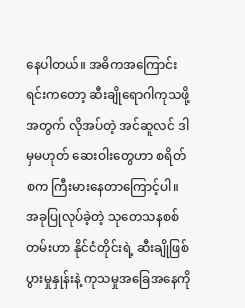နေပါတယ်။ အဓိကအကြောင်းရင်းကတော့ ဆီးချိုရောဂါကုသဖို့အတွက် လိုအပ်တဲ့ အင်ဆူလင် ဒါမှမဟုတ် ဆေးဝါးတွေဟာ စရိတ်စက ကြီးမားနေတာကြောင့်ပါ။
အခုပြုလုပ်ခဲ့တဲ့ သုတေသနစစ်တမ်းဟာ နိုင်ငံတိုင်းရဲ့ ဆီးချိုဖြစ်ပွားမှုနှုန်းနဲ့ ကုသမှုအခြေအနေကို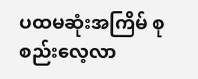ပထမဆုံးအကြိမ် စုစည်းလေ့လာ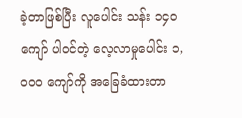ခဲ့တာဖြစ်ပြီး လူပေါင်း သန်း ၁၄၀ ကျော် ပါဝင်တဲ့ လေ့လာမှုပေါင်း ၁,၀၀၀ ကျော်ကို အခြေခံထားတာ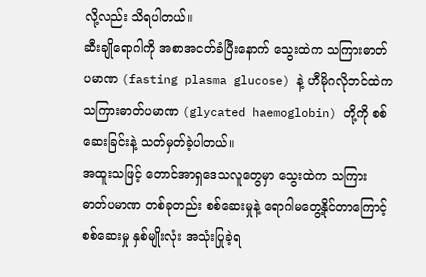လို့လည်း သိရပါတယ်။
ဆီးချိုရောဂါကို အစာအငတ်ခံပြီးနောက် သွေးထဲက သကြားဓာတ်ပမာဏ (fasting plasma glucose) နဲ့ ဟီမိုဂလိုဘင်ထဲက သကြားဓာတ်ပမာဏ (glycated haemoglobin) တို့ကို စစ်ဆေးခြင်းနဲ့ သတ်မှတ်ခဲ့ပါတယ်။
အထူးသဖြင့် တောင်အာရှဒေသလူတွေမှာ သွေးထဲက သကြားဓာတ်ပမာဏ တစ်ခုတည်း စစ်ဆေးမှုနဲ့ ရောဂါမတွေ့နိုင်တာကြောင့် စစ်ဆေးမှု နှစ်မျိုးလုံး အသုံးပြုခဲ့ရ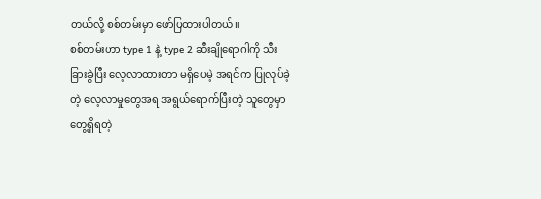တယ်လို့ စစ်တမ်းမှာ ဖော်ပြထားပါတယ်။
စစ်တမ်းဟာ type 1 နဲ့ type 2 ဆီးချိုရောဂါကို သီးခြားခွဲပြီး လေ့လာထားတာ မရှိပေမဲ့ အရင်က ပြုလုပ်ခဲ့တဲ့ လေ့လာမှုတွေအရ အရွယ်ရောက်ပြီးတဲ့ သူတွေမှာ တွေ့ရှိရတဲ့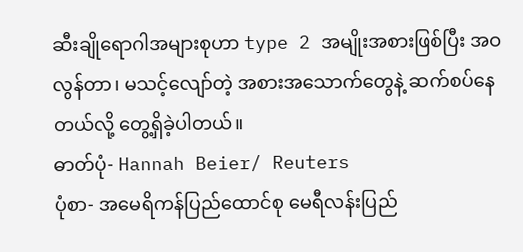ဆီးချိုရောဂါအများစုဟာ type 2 အမျိုးအစားဖြစ်ပြီး အဝလွန်တာ၊ မသင့်လျော်တဲ့ အစားအသောက်တွေနဲ့ ဆက်စပ်နေတယ်လို့ တွေ့ရှိခဲ့ပါတယ်။
ဓာတ်ပုံ- Hannah Beier/ Reuters
ပုံစာ- အမေရိကန်ပြည်ထောင်စု မေရီလန်းပြည်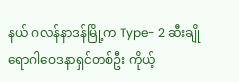နယ် ဂလန်နာဒန်မြို့က Type- 2 ဆီးချိုရောဂါဝေဒနာရှင်တစ်ဦး ကိုယ့်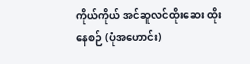ကိုယ်ကိုယ် အင်ဆူလင်ထိုးဆေး ထိုးနေစဉ် (ပုံအဟောင်း)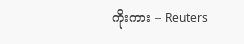ကိုးကား – Reuters